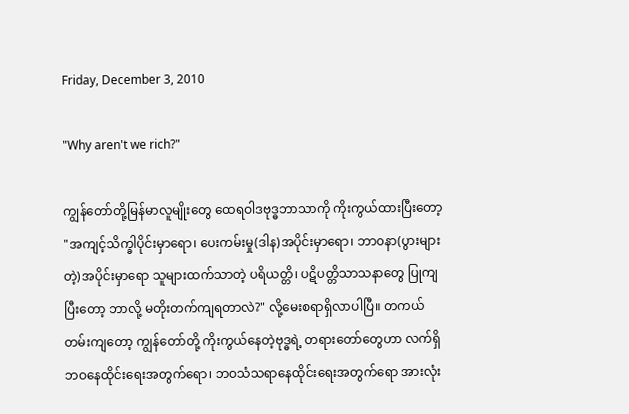Friday, December 3, 2010

"Why aren't we rich?"

ကျွန်တော်တို့မြန်မာလူမျိုးတွေ ထေရဝါဒဗုဒ္ဓဘာသာကို ကိုးကွယ်ထားပြီးတော့ "အကျင့်သိက္ခါပိုင်းမှာရော၊ ပေးကမ်းမှု(ဒါန)အပိုင်းမှာရော၊ ဘာ၀နာ(ပွားများတဲ့)အပိုင်းမှာရော သူများထက်သာတဲ့ ပရိယတ္တိ၊ ပဋိပတ္တိသာသနာတွေ ပြုကျပြီးတော့ ဘာလို့ မတိုးတက်ကျရတာလဲ?" လို့မေးစရာရှိလာပါပြီ။ တကယ်တမ်းကျတော့ ကျွန်တော်တို့ ကိုးကွယ်နေတဲ့ဗုဒ္ဓရဲ့ တရားတော်တွေဟာ လက်ရှိ ဘဝနေထိုင်းရေးအတွက်ရော၊ ဘဝသံသရာနေထိုင်းရေးအတွက်ရော အားလုံး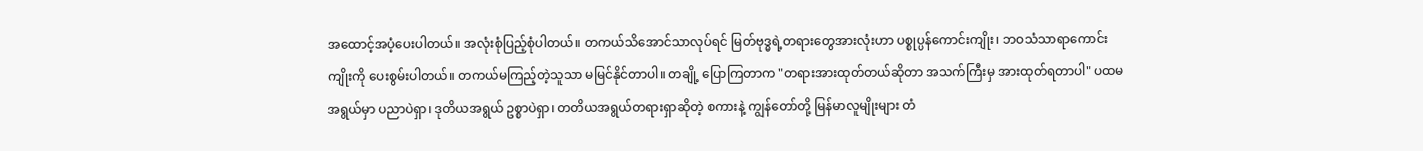အထောင့်အပံ့ပေးပါတယ်။ အလုံးစုံပြည့်စုံပါတယ်။ တကယ်သိအောင်သာလုပ်ရင် မြတ်ဗုဒ္ဓရဲ့တရားတွေအားလုံးဟာ ပစ္စုပ္ပန်ကောင်းကျိုး၊ ဘဝသံသာရာကောင်းကျိုးကို ပေးစွမ်းပါတယ်။ တကယ်မကြည့်တဲ့သူသာ မမြင်နိုင်တာပါ။ တချို့ ပြောကြတာက "တရားအားထုတ်တယ်ဆိုတာ အသက်ကြီးမှ အားထုတ်ရတာပါ" ပထမအရွယ်မှာ ပညာပဲရှာ၊ ဒုတိယအရွယ် ဥစ္စာပဲရှာ၊ တတိယအရွယ်တရားရှာဆိုတဲ့ စကားနဲ့ ကျွန်တော်တို့ မြန်မာလူမျိုးများ တံ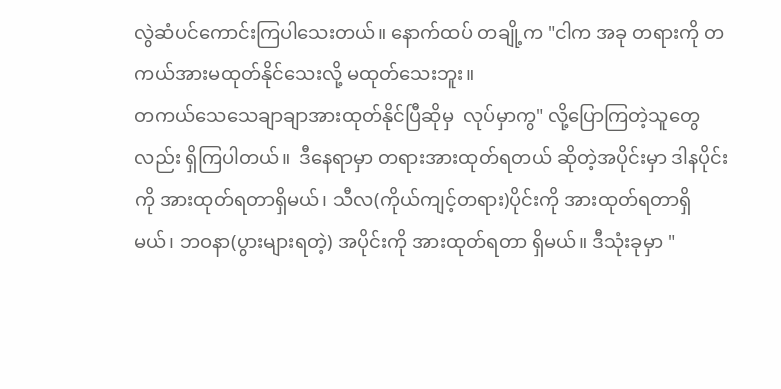လွဲဆံပင်ကောင်းကြပါသေးတယ်။ နောက်ထပ် တချို့က "ငါက အခု တရားကို တကယ်အားမထုတ်နိုင်သေးလို့ မထုတ်သေးဘူး။
တကယ်သေသေချာချာအားထုတ်နိုင်ပြီဆိုမှ  လုပ်မှာကွ" လို့ပြောကြတဲ့သူတွေ လည်း ရှိကြပါတယ်။  ဒီနေရာမှာ တရားအားထုတ်ရတယ် ဆိုတဲ့အပိုင်းမှာ ဒါနပိုင်းကို အားထုတ်ရတာရှိမယ်၊ သီလ(ကိုယ်ကျင့်တရား)ပိုင်းကို အားထုတ်ရတာရှိမယ်၊ ဘဝနာ(ပွားများရတဲ့) အပိုင်းကို အားထုတ်ရတာ ရှိမယ်။ ဒီသုံးခုမှာ "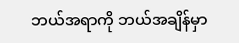ဘယ်အရာကို ဘယ်အချိန်မှာ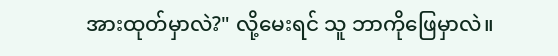အားထုတ်မှာလဲ?" လို့မေးရင် သူ ဘာကိုဖြေမှာလဲ။